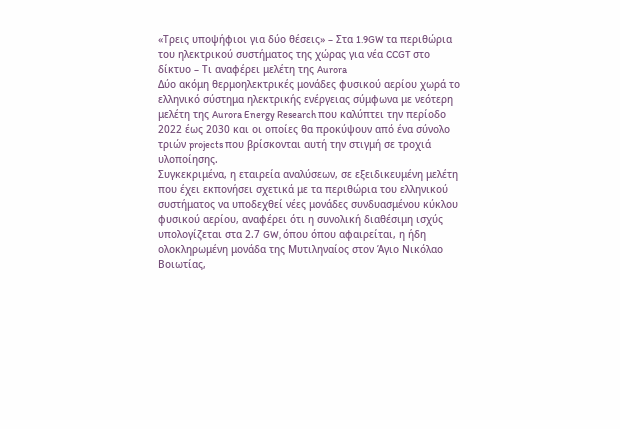«Τρεις υποψήφιοι για δύο θέσεις» – Στα 1.9GW τα περιθώρια του ηλεκτρικού συστήματος της χώρας για νέα CCGT στο δίκτυο – Τι αναφέρει μελέτη της Aurora
Δύο ακόμη θερμοηλεκτρικές μονάδες φυσικού αερίου χωρά το ελληνικό σύστημα ηλεκτρικής ενέργειας σύμφωνα με νεότερη μελέτη της Aurora Energy Research που καλύπτει την περίοδο 2022 έως 2030 και οι οποίες θα προκύψουν από ένα σύνολο τριών projects που βρίσκονται αυτή την στιγμή σε τροχιά υλοποίησης.
Συγκεκριμένα, η εταιρεία αναλύσεων, σε εξειδικευμένη μελέτη που έχει εκπονήσει σχετικά με τα περιθώρια του ελληνικού συστήματος να υποδεχθεί νέες μονάδες συνδυασμένου κύκλου φυσικού αερίου, αναφέρει ότι η συνολική διαθέσιμη ισχύς υπολογίζεται στα 2.7 GW, όπου όπου αφαιρείται, η ήδη ολοκληρωμένη μονάδα της Μυτιληναίος στον Άγιο Νικόλαο Βοιωτίας,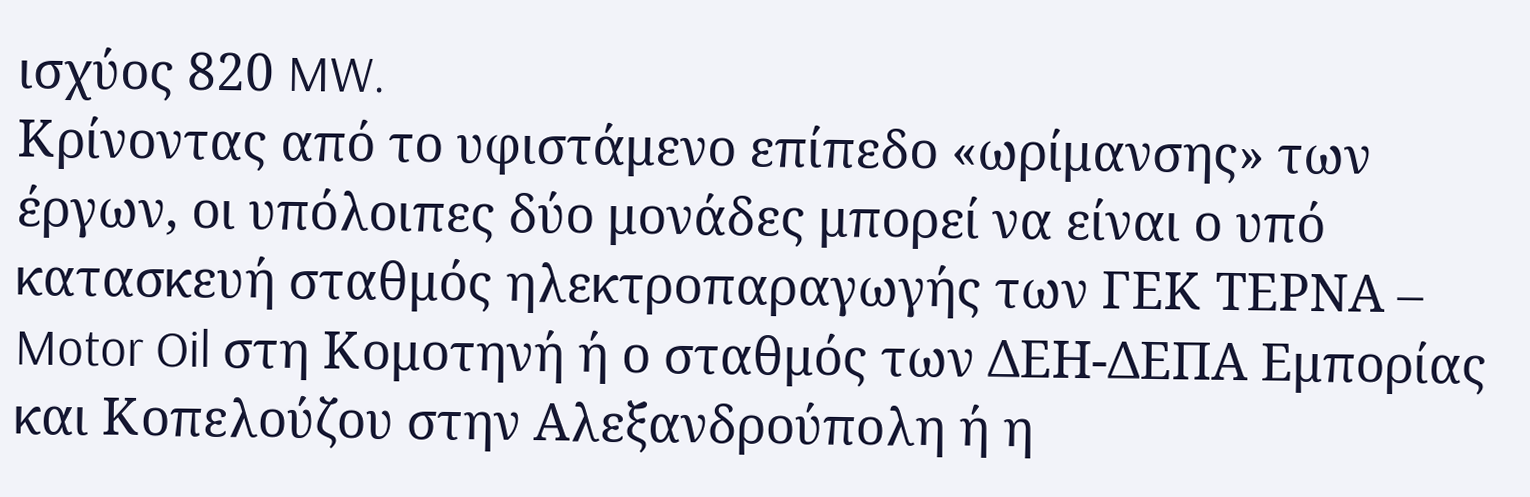ισχύος 820 MW.
Κρίνοντας από το υφιστάμενο επίπεδο «ωρίμανσης» των έργων, οι υπόλοιπες δύο μονάδες μπορεί να είναι ο υπό κατασκευή σταθμός ηλεκτροπαραγωγής των ΓΕΚ ΤΕΡΝΑ – Motor Oil στη Κομοτηνή ή ο σταθμός των ΔΕΗ-ΔΕΠΑ Εμπορίας και Κοπελούζου στην Αλεξανδρούπολη ή η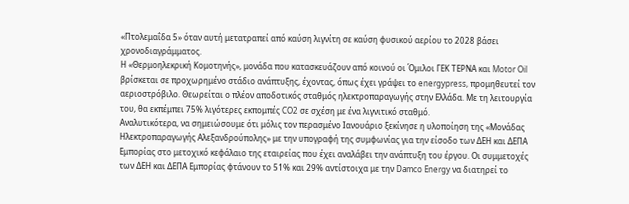«Πτολεμαΐδα 5» όταν αυτή μετατραπεί από καύση λιγνίτη σε καύση φυσικού αερίου το 2028 βάσει χρονοδιαγράμματος.
Η «Θερμοηλεκρική Κομοτηνής», μονάδα που κατασκευάζουν από κοινού οι Όμιλοι ΓΕΚ ΤΕΡΝΑ και Motor Oil βρίσκεται σε προχωρημένο στάδιο ανάπτυξης, έχοντας, όπως έχει γράψει το energypress, προμηθευτεί τον αεριοστρόβιλο. Θεωρείται ο πλέον αποδοτικός σταθμός ηλεκτροπαραγωγής στην Ελλάδα. Με τη λειτουργία του, θα εκπέμπει 75% λιγότερες εκπομπές CO2 σε σχέση με ένα λιγνιτικό σταθμό.
Αναλυτικότερα, να σημειώσουμε ότι μόλις τον περασμένο Ιανουάριο ξεκίνησε η υλοποίηση της «Μονάδας Ηλεκτροπαραγωγής Αλεξανδρούπολης» με την υπογραφή της συμφωνίας για την είσοδο των ΔΕΗ και ΔΕΠΑ Εμπορίας στο μετοχικό κεφάλαιο της εταιρείας που έχει αναλάβει την ανάπτυξη του έργου. Οι συμμετοχές των ΔΕΗ και ΔΕΠΑ Εμπορίας φτάνουν το 51% και 29% αντίστοιχα με την Damco Energy να διατηρεί το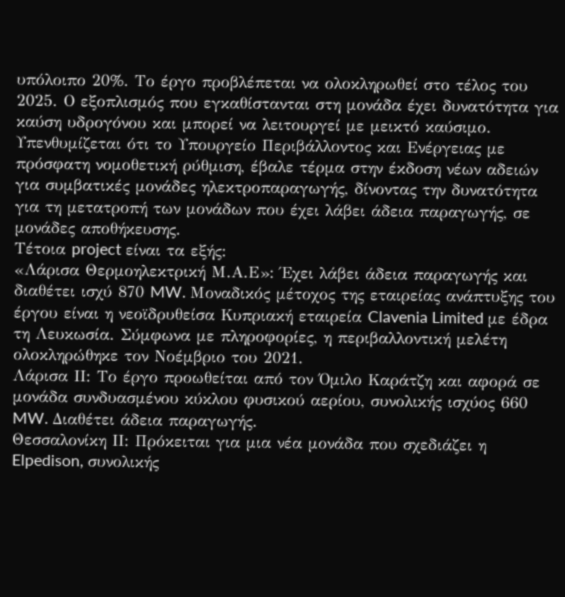υπόλοιπο 20%. Το έργο προβλέπεται να ολοκληρωθεί στο τέλος του 2025. Ο εξοπλισμός που εγκαθίστανται στη μονάδα έχει δυνατότητα για καύση υδρογόνου και μπορεί να λειτουργεί με μεικτό καύσιμο.
Υπενθυμίζεται ότι το Υπουργείο Περιβάλλοντος και Ενέργειας με πρόσφατη νομοθετική ρύθμιση, έβαλε τέρμα στην έκδοση νέων αδειών για συμβατικές μονάδες ηλεκτροπαραγωγής, δίνοντας την δυνατότητα για τη μετατροπή των μονάδων που έχει λάβει άδεια παραγωγής, σε μονάδες αποθήκευσης.
Τέτοια project είναι τα εξής:
«Λάρισα Θερμοηλεκτρική Μ.Α.Ε»: Έχει λάβει άδεια παραγωγής και διαθέτει ισχύ 870 MW. Μοναδικός μέτοχος της εταιρείας ανάπτυξης του έργου είναι η νεοϊδρυθείσα Κυπριακή εταιρεία Clavenia Limited με έδρα τη Λευκωσία. Σύμφωνα με πληροφορίες, η περιβαλλοντική μελέτη ολοκληρώθηκε τον Νοέμβριο του 2021.
Λάρισα ΙΙ: Το έργο προωθείται από τον Όμιλο Καράτζη και αφορά σε μονάδα συνδυασμένου κύκλου φυσικού αερίου, συνολικής ισχύος 660 MW. Διαθέτει άδεια παραγωγής.
Θεσσαλονίκη ΙΙ: Πρόκειται για μια νέα μονάδα που σχεδιάζει η Elpedison, συνολικής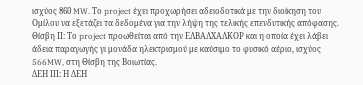ισχύος 860 MW. Το project έχει προχωρήσει αδειοδοτικά με την διοίκηση του Ομίλου να εξετάζει τα δεδομένα για την λήψη της τελικής επενδυτικής απόφασης.
Θίσβη ΙΙ: Το project προωθείται από την ΕΛΒΑΛΧΑΛΚΟΡ και η οποία έχει λάβει άδεια παραγωγής γι μονάδα ηλεκτρισμού με καύσιμο το φυσικό αέριο, ισχύος 566MW, στη Θίσβη της Βοιωτίας.
ΔΕΗ ΙΙΙ: Η ΔΕΗ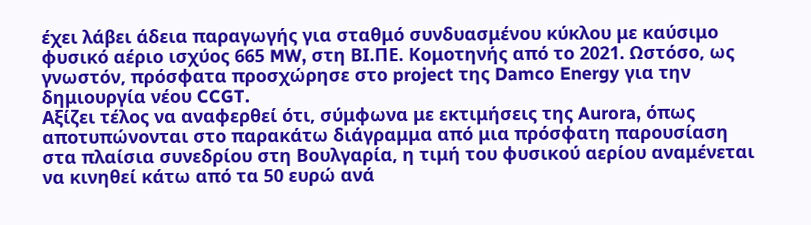έχει λάβει άδεια παραγωγής για σταθμό συνδυασμένου κύκλου με καύσιμο φυσικό αέριο ισχύος 665 MW, στη ΒΙ.ΠΕ. Κομοτηνής από το 2021. Ωστόσο, ως γνωστόν, πρόσφατα προσχώρησε στο project της Damco Energy για την δημιουργία νέου CCGT.
Αξίζει τέλος να αναφερθεί ότι, σύμφωνα με εκτιμήσεις της Aurora, όπως αποτυπώνονται στο παρακάτω διάγραμμα από μια πρόσφατη παρουσίαση στα πλαίσια συνεδρίου στη Βουλγαρία, η τιμή του φυσικού αερίου αναμένεται να κινηθεί κάτω από τα 50 ευρώ ανά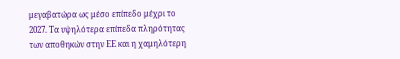μεγαβατώρα ως μέσο επίπεδο μέχρι το 2027. Τα υψηλότερα επίπεδα πληρότητας των αποθηκών στην ΕΕ και η χαμηλότερη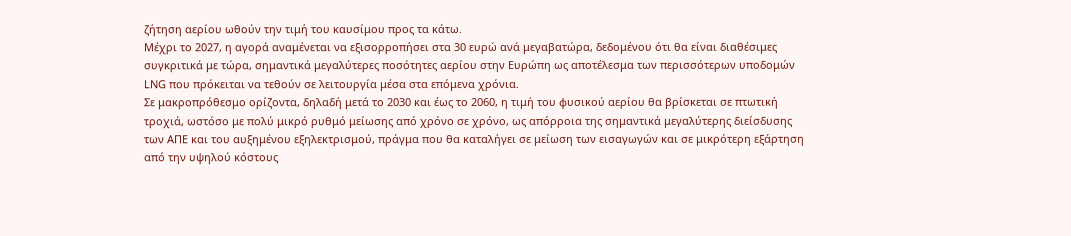ζήτηση αερίου ωθούν την τιμή του καυσίμου προς τα κάτω.
Μέχρι το 2027, η αγορά αναμένεται να εξισορροπήσει στα 30 ευρώ ανά μεγαβατώρα, δεδομένου ότι θα είναι διαθέσιμες συγκριτικά με τώρα, σημαντικά μεγαλύτερες ποσότητες αερίου στην Ευρώπη ως αποτέλεσμα των περισσότερων υποδομών LNG που πρόκειται να τεθούν σε λειτουργία μέσα στα επόμενα χρόνια.
Σε μακροπρόθεσμο ορίζοντα, δηλαδή μετά το 2030 και έως το 2060, η τιμή του φυσικού αερίου θα βρίσκεται σε πτωτική τροχιά, ωστόσο με πολύ μικρό ρυθμό μείωσης από χρόνο σε χρόνο, ως απόρροια της σημαντικά μεγαλύτερης διείσδυσης των ΑΠΕ και του αυξημένου εξηλεκτρισμού, πράγμα που θα καταλήγει σε μείωση των εισαγωγών και σε μικρότερη εξάρτηση από την υψηλού κόστους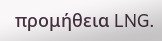προμήθεια LNG.